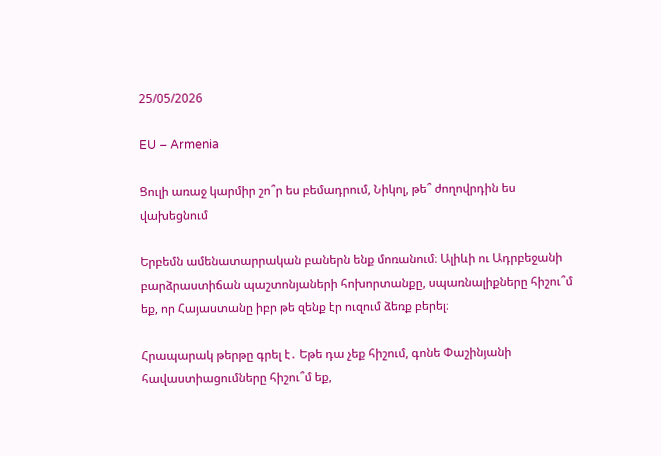25/05/2026

EU – Armenia

Ցուլի առաջ կարմիր շո՞ր ես բեմադրում, Նիկոլ, թե՞ ժողովրդին ես վախեցնում

Երբեմն ամենատարրական բաներն ենք մոռանում։ Ալիևի ու Ադրբեջանի բարձրաստիճան պաշտոնյաների հոխորտանքը, սպառնալիքները հիշու՞մ եք, որ Հայաստանը իբր թե զենք էր ուզում ձեռք բերել։

Հրապարակ թերթը գրել է․ Եթե դա չեք հիշում, գոնե Փաշինյանի հավաստիացումները հիշու՞մ եք,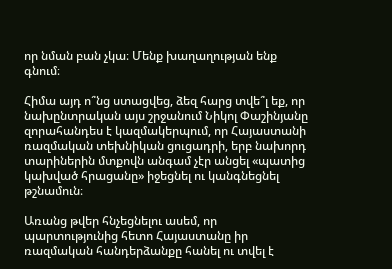որ նման բան չկա։ Մենք խաղաղության ենք գնում։

Հիմա այդ ո՞նց ստացվեց, ձեզ հարց տվե՞լ եք, որ նախընտրական այս շրջանում Նիկոլ Փաշինյանը զորահանդես է կազմակերպում, որ Հայաստանի ռազմական տեխնիկան ցուցադրի, երբ նախորդ տարիներին մտքովն անգամ չէր անցել «պատից կախված հրացանը» իջեցնել ու կանգնեցնել թշնամուն։

Առանց թվեր հնչեցնելու ասեմ, որ պարտությունից հետո Հայաստանը իր ռազմական հանդերձանքը հանել ու տվել է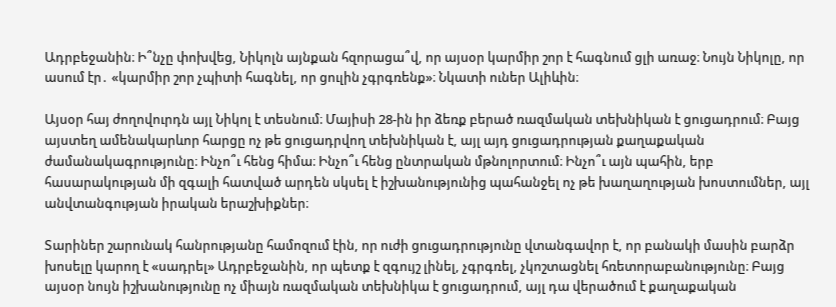Ադրբեջանին։ Ի՞նչը փոխվեց, Նիկոլն այնքան հզորացա՞վ, որ այսօր կարմիր շոր է հագնում ցլի առաջ։ Նույն Նիկոլը, որ ասում էր․ «կարմիր շոր չպիտի հագնել, որ ցուլին չգրգռենք»։ Նկատի ուներ Ալիևին։

Այսօր հայ ժողովուրդն այլ Նիկոլ է տեսնում։ Մայիսի 28-ին իր ձեռք բերած ռազմական տեխնիկան է ցուցադրում։ Բայց այստեղ ամենակարևոր հարցը ոչ թե ցուցադրվող տեխնիկան է, այլ այդ ցուցադրության քաղաքական ժամանակագրությունը։ Ինչո՞ւ հենց հիմա։ Ինչո՞ւ հենց ընտրական մթնոլորտում։ Ինչո՞ւ այն պահին, երբ հասարակության մի զգալի հատված արդեն սկսել է իշխանությունից պահանջել ոչ թե խաղաղության խոստումներ, այլ անվտանգության իրական երաշխիքներ։

Տարիներ շարունակ հանրությանը համոզում էին, որ ուժի ցուցադրությունը վտանգավոր է, որ բանակի մասին բարձր խոսելը կարող է «սադրել» Ադրբեջանին, որ պետք է զգույշ լինել, չգրգռել, չկոշտացնել հռետորաբանությունը։ Բայց այսօր նույն իշխանությունը ոչ միայն ռազմական տեխնիկա է ցուցադրում, այլ դա վերածում է քաղաքական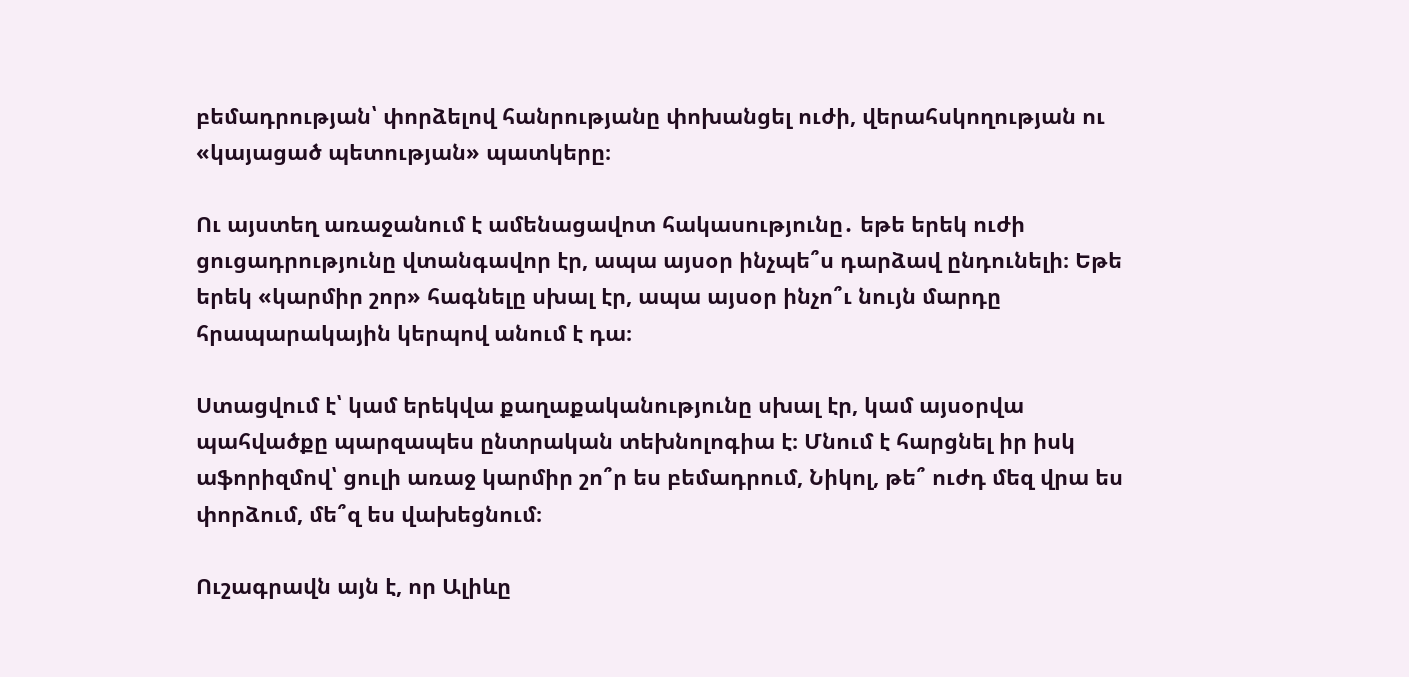բեմադրության՝ փորձելով հանրությանը փոխանցել ուժի, վերահսկողության ու «կայացած պետության» պատկերը։

Ու այստեղ առաջանում է ամենացավոտ հակասությունը․ եթե երեկ ուժի ցուցադրությունը վտանգավոր էր, ապա այսօր ինչպե՞ս դարձավ ընդունելի։ Եթե երեկ «կարմիր շոր» հագնելը սխալ էր, ապա այսօր ինչո՞ւ նույն մարդը հրապարակային կերպով անում է դա։

Ստացվում է՝ կամ երեկվա քաղաքականությունը սխալ էր, կամ այսօրվա պահվածքը պարզապես ընտրական տեխնոլոգիա է։ Մնում է հարցնել իր իսկ աֆորիզմով՝ ցուլի առաջ կարմիր շո՞ր ես բեմադրում, Նիկոլ, թե՞ ուժդ մեզ վրա ես փորձում, մե՞զ ես վախեցնում։

Ուշագրավն այն է, որ Ալիևը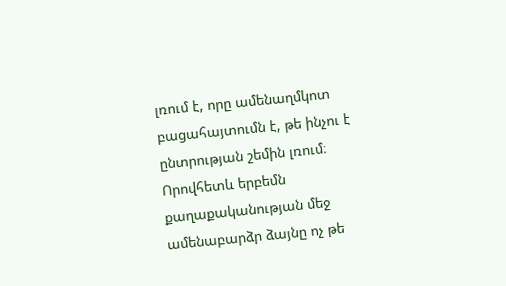լռում է, որը ամենաղմկոտ բացահայտումն է, թե ինչու է ընտրության շեմին լռում։ Որովհետև երբեմն քաղաքականության մեջ ամենաբարձր ձայնը ոչ թե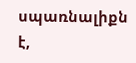սպառնալիքն է,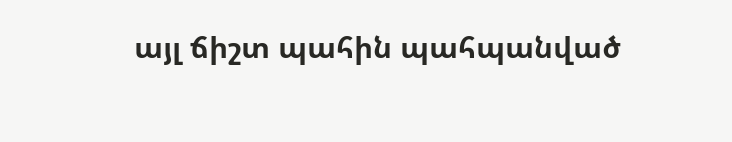այլ ճիշտ պահին պահպանված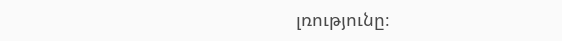լռությունը։